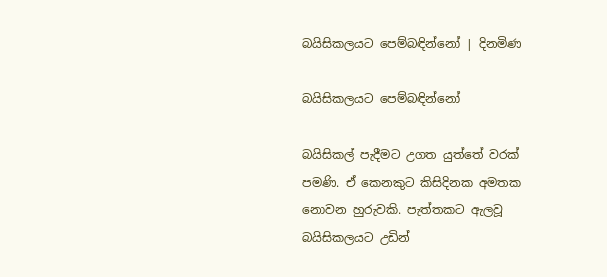බයිසිකලයට පෙම්බඳින්නෝ | දිනමිණ

බයිසිකලයට පෙම්බඳින්නෝ

බයිසිකල් පැදීමට උගත යුත්තේ වරක් පමණි. ඒ කෙනකුට කිසිදිනක අමතක නොවන හුරුවකි. පැත්තකට ඇලවූ බයිසිකලයට උඩින්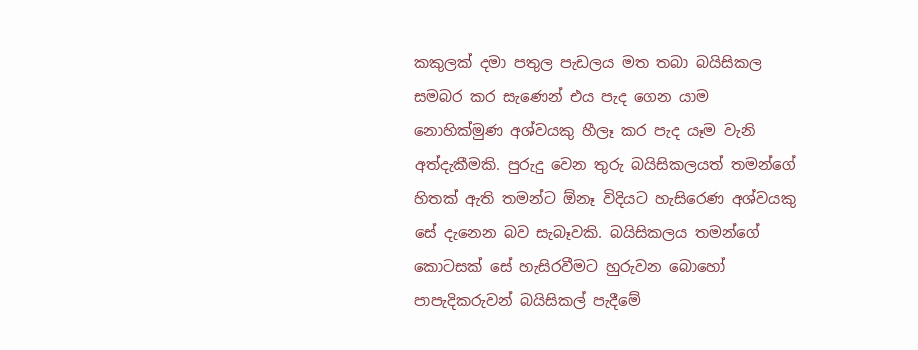කකුලක් දමා පතුල පැඩලය මත තබා බයිසිකල සමබර කර සැණෙන් එය පැද ගෙන යාම නොහික්මුණ අශ්වයකු හීලෑ කර පැද යෑම වැනි අත්දැකීමකි. පුරුදු වෙන තුරු බයිසිකලයත් තමන්ගේ හිතක් ඇති තමන්ට ඕනෑ විදියට හැසිරෙණ අශ්වයකු සේ දැනෙන බව සැබෑවකි. බයිසිකලය තමන්ගේ කොටසක් සේ හැසිරවීමට හුරුවන බොහෝ පාපැදිකරුවන් බයිසිකල් පැදීමේ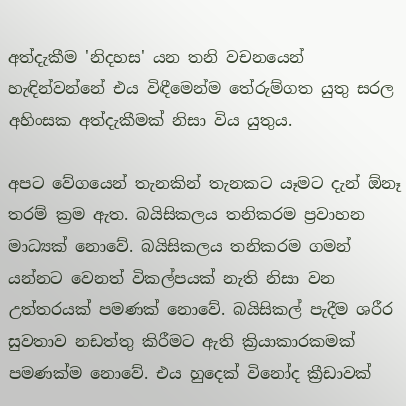අත්දැකීම 'නිදහස' යන තනි වචනයෙන් හැඳින්වන්නේ එය විඳීමෙන්ම තේරුම්ගත යුතු සරල අහිංසක අත්දැකීමක් නිසා විය යුතුය.

අපට වේගයෙන් තැනකින් තැනකට යෑමට දැන් ඕනෑ තරම් ක්‍රම ඇත. බයිසිකලය තනිකරම ප්‍රවාහන මාධ්‍යක් නොවේ. බයිසිකලය තනිකරම ගමන් යන්නට වෙනත් විකල්පයක් නැති නිසා වන උත්තරයක් පමණක් නොවේ. බයිසිකල් පැදීම ශරීර සුවතාව නඩත්තු කිරීමට ඇති ක්‍රියාකාරකමක් පමණක්ම නොවේ. එය හුදෙක් විනෝද ක්‍රීඩාවක්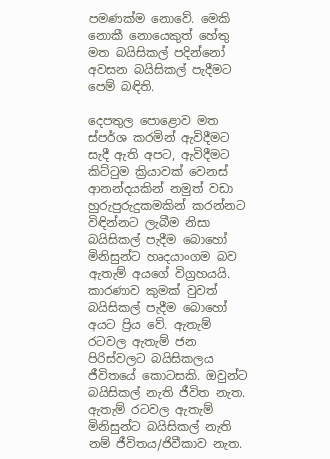පමණක්ම නොවේ. මෙකි නොකී නොයෙකුත් හේතු මත බයිසිකල් පදින්නෝ අවසන බයිසිකල් පැදීමට පෙම් බඳිති.

දෙපතුල පොළොව මත ස්පර්ශ කරමින් ඇවිදීමට සැදී ඇති අපට, ඇවිදීමට කිට්ටුම ක්‍රියාවක් වෙනස් ආනන්දයකින් නමුත් වඩා හුරුපුරුදුකමකින් කරන්නට විඳින්නට ලැබීම නිසා බයිසිකල් පැදීම බොහෝ මිනිසුන්ට හෘදයාංගම බව ඇතැම් අයගේ විග්‍රහයයි. කාරණාව කුමක් වුවත් බයිසිකල් පැදීම බොහෝ අයට ප්‍රිය වේ. ඇතැම් රටවල ඇතැම් ජන පිරිස්වලට බයිසිකලය ජීවිතයේ කොටසකි. ඔවුන්ට බයිසිකල් නැති ජීවිත නැත. ඇතැම් රටවල ඇතැම් මිනිසුන්ට බයිසිකල් නැති නම් ජීවිතය/ජිවීකාව නැත.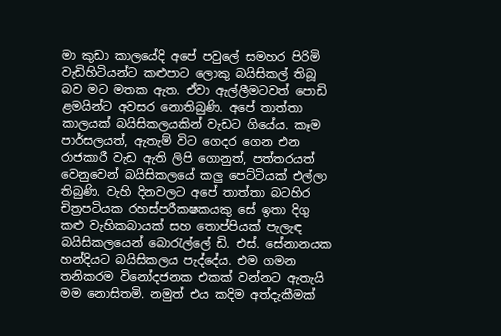මා කුඩා කාලයේදි අපේ පවුලේ සමහර පිරිමි වැඩිහිටියන්ට කළුපාට ලොකු බයිසිකල් තිබූ බව මට මතක ඇත. ඒවා ඇල්ලීමටවත් පොඩි ළමයින්ට අවසර නොතිබුණි. අපේ තාත්තා කාලයක් බයිසිකලයකින් වැඩට ගියේය. කෑම පාර්සලයත්, ඇතැම් විට ගෙදර ගෙන එන රාජකාරී වැඩ ඇති ලිපි ගොනුත්, පත්තරයත් වෙනුවෙන් බයිසිකලයේ කලු පෙට්ටියක් එල්ලා තිබුණි. වැහි දිනවලට අපේ තාත්තා බටහිර චිත්‍රපටියක රහස්පරීකෂකයකු සේ ඉතා දිගු කළු වැහිකබායක් සහ තොප්පියක් පැලැඳ බයිසිකලයෙන් බොරැල්ලේ ඩි. එස්. සේනානයක හන්දියට බයිසිකලය පැද්දේය. එම ගමන තනිකරම විනෝදජනක එකක් වන්නට ඇතැයි මම නොසිතමි. නමුත් එය කදිම අත්දැකීමක්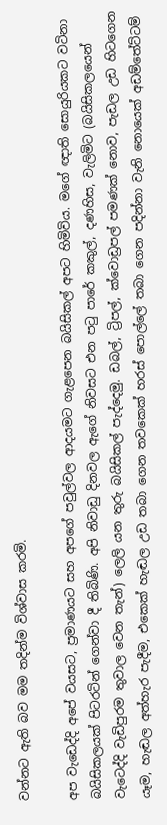වන්නට ඇති බව මම තදින්ම විශ්වාස කරමි.

අප වැඩෙද්දි අපේ වයසට, ප්‍රමාණයට සහ අපගේ පවුල්වල ආදයමට ගැළපෙන බයිසිකල් අපට හිමිවිය. මගේ ඥාති සොයුරියකට වටිනා බයිසිකලයක් පිටරටින් ගෙන්වා දී තිබිණි. අපි නිවාඩු දිනවල ඇගේ නිවසට එන පටු පාරේ කකුල්, දණහිස, වැලිමිට (බයිසිකලයෙන් වැටෙද්දි වැඩිපුරම තුවාල වෙන තැන්) ලෙලි යන තුරු බයිසිකල් පැද්දෙමු. ඩබල්, ට්‍රිපල්, ක්වොඩ්‍රපල් පමණක් නොව, පැඩල උඩ හිටගෙන යෑම, හැඬල අත්හැර පැදීම, එකෙක් හැඬල උඩ තබා ගෙන තවකෙක් හරස් පොල්ලේ තබා ගෙන පදින්නා වැනි නොයෙක් අඩම්තේට්ටම්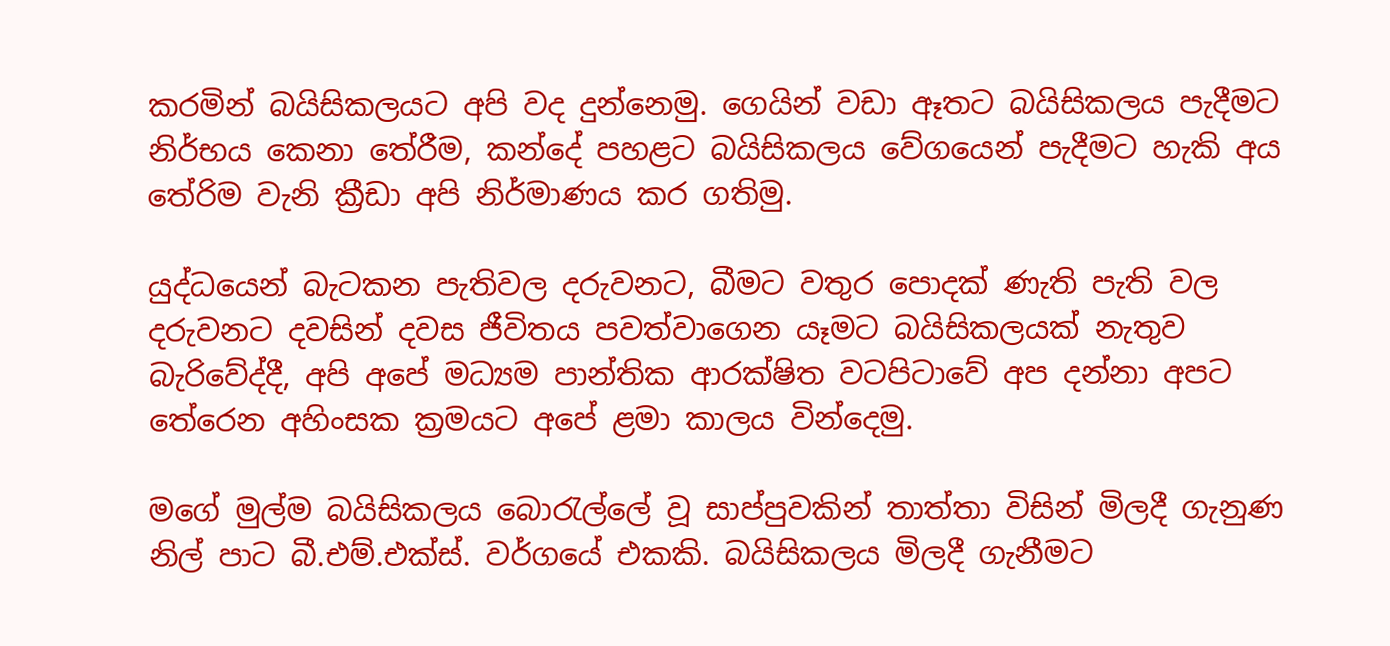කරමින් බයිසිකලයට අපි වද දුන්නෙමු. ගෙයින් වඩා ඈතට බයිසිකලය පැදීමට නිර්භය කෙනා තේරීම, කන්දේ පහළට බයිසිකලය වේගයෙන් පැදීමට හැකි අය තේරිම වැනි ක්‍රීඩා අපි නිර්මාණය කර ගතිමු.

යුද්ධයෙන් බැටකන පැතිවල දරුවනට, බීමට වතුර පොදක් ණැති පැති වල දරුවනට දවසින් දවස ජීවිතය පවත්වාගෙන යෑමට බයිසිකලයක් නැතුව බැරිවේද්දී, අපි අපේ මධ්‍යම පාන්තික ආරක්ෂිත වටපිටාවේ අප දන්නා අපට තේරෙන අහිංසක ක්‍රමයට අපේ ළමා කාලය වින්දෙමු.

මගේ මුල්ම බයිසිකලය බොරැල්ලේ වූ සාප්පුවකින් තාත්තා විසින් මිලදී ගැනුණ නිල් පාට බී.එම්.එක්ස්. වර්ගයේ එකකි. බයිසිකලය මිලදී ගැනීමට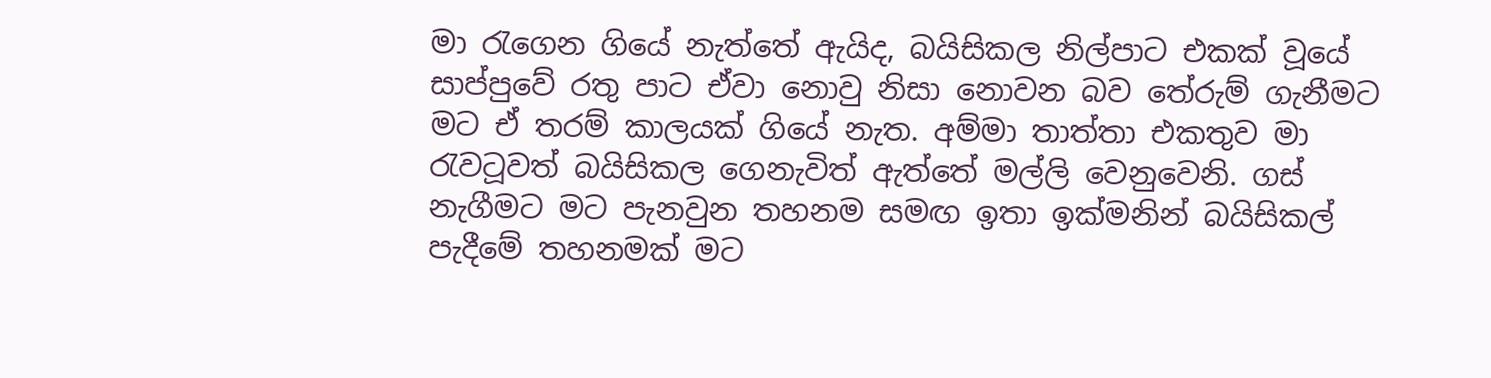මා රැගෙන ගියේ නැත්තේ ඇයිද, බයිසිකල නිල්පාට එකක් වූයේ සාප්පුවේ රතු පාට ඒවා නොවු නිසා නොවන බව තේරුම් ගැනීමට මට ඒ තරම් කාලයක් ගියේ නැත. අම්මා තාත්තා එකතුව මා රැවටූවත් බයිසිකල ගෙනැවිත් ඇත්තේ මල්ලි වෙනුවෙනි. ගස් නැගීමට මට පැනවුන තහනම සමඟ ඉතා ඉක්මනින් බයිසිකල් පැදීමේ තහනමක් මට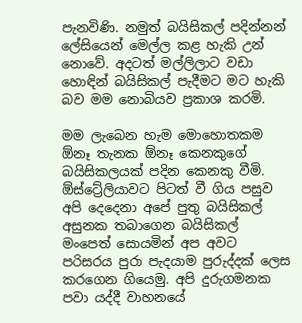පැනවිණි. නමුත් බයිසිකල් පදින්නන් ලේසියෙන් මෙල්ල කළ හැකි උන් නොවේ. අදටත් මල්ලිලාට වඩා හොඳින් බයිසිකල් පැදීමට මට හැකි බව මම නොබියව ප්‍රකාශ කරමි.

මම ලැබෙන හැම මොහොතකම ඕනෑ තැනක ඕනෑ කෙනකුගේ බයිසිකලයක් පදින කෙනකු වීමි. ඕස්ට්‍රේලියාවට පිටත් වී ගිය පසුව අපි දෙදෙනා අපේ පුතු බයිසිකල් අසුනක තබාගෙන බයිසිකල් මංපෙත් සොයමින් අප අවට පරිසරය පුරා පැදයාම පුරුද්දක් ලෙස කරගෙන ගියෙමු. අපි දුරුගමනක පවා යද්දී වාහනයේ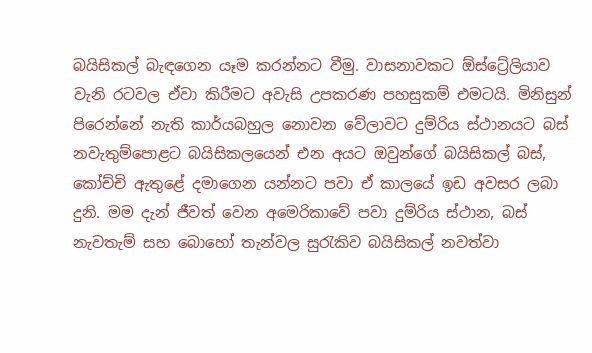බයිසිකල් බැඳගෙන යෑම කරන්නට වීමු. වාසනාවකට ඕස්ට්‍රේලියාව වැනි රටවල ඒවා කිරීමට අවැසි උපකරණ පහසුකම් එමටයි. මිනිසුන් පිරෙන්නේ නැති කාර්යබහුල නොවන වේලාවට දුම්රිය ස්ථානයට බස් නවැතුම්පොළට බයිසිකලයෙන් එන අයට ඔවුන්ගේ බයිසිකල් බස්, කෝච්චි ඇතුළේ දමාගෙන යන්නට පවා ඒ කාලයේ ඉඩ අවසර ලබා දුනි. මම දැන් ජීවත් වෙන අමෙරිකාවේ පවා දුම්රිය ස්ථාන, බස් නැවතැම් සහ බොහෝ තැන්වල සුරැකිව බයිසිකල් නවත්වා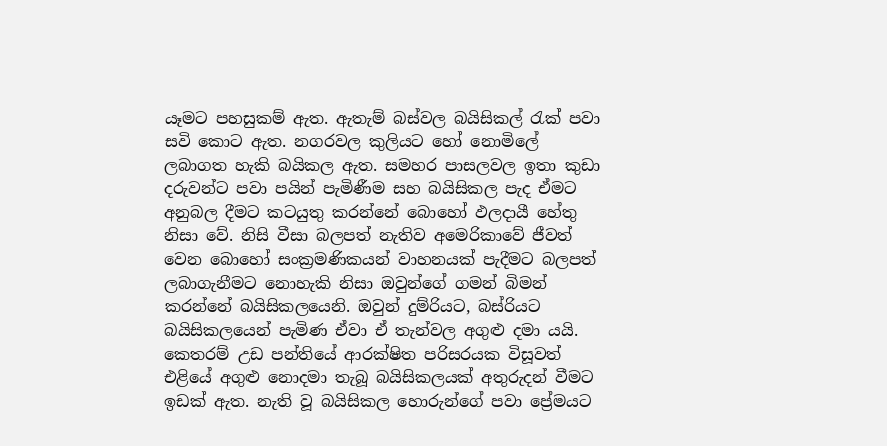යෑමට පහසුකම් ඇත. ඇතැම් බස්වල බයිසිකල් රැක් පවා සවි කොට ඇත. නගරවල කුලියට හෝ නොමිලේ ලබාගත හැකි බයිකල ඇත. සමහර පාසලවල ඉතා කුඩා දරුවන්ට පවා පයින් පැමිණීම සහ බයිසිකල පැද ඒමට අනුබල දීමට කටයුතු කරන්නේ බොහෝ ඵලදායී හේතු නිසා වේ. නිසි වීසා බලපත් නැතිව අමෙරිකාවේ ජීවත් වෙන බොහෝ සංක්‍රමණිකයන් වාහනයක් පැදීමට බලපත් ලබාගැනීමට නොහැකි නිසා ඔවුන්ගේ ගමන් බිමන් කරන්නේ බයිසිකලයෙනි. ඔවුන් දුම්රියට, බස්රියට බයිසිකලයෙන් පැමිණ ඒවා ඒ තැන්වල අගුළු දමා යයි. කෙතරම් උඩ පන්තියේ ආරක්ෂිත පරිසරයක විසූවත් එළියේ අගුළු නොදමා තැබූ බයිසිකලයක් අතුරුදන් වීමට ඉඩක් ඇත. නැති වූ බයිසිකල හොරුන්ගේ පවා ප්‍රේමයට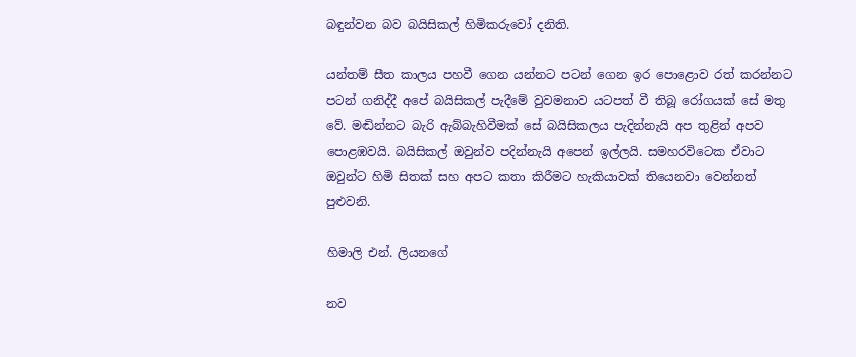බඳුන්වන බව බයිසිකල් හිමිකරුවෝ දනිති.

යන්තම් සීත කාලය පහවී ගෙන යන්නට පටන් ගෙන ඉර පොළොව රත් කරන්නට පටන් ගනිද්දී අපේ බයිසිකල් පැදීමේ වුවමනාව යටපත් වී තිබූ රෝගයක් සේ මතු වේ. මඬින්නට බැරි ඇබ්බැහිවීමක් සේ බයිසිකලය පැදින්නැයි අප තුළින් අපව පොළඹවයි. බයිසිකල් ඔවුන්ව පදින්නැයි අපෙන් ඉල්ලයි. සමහරවිටෙක ඒවාට ඔවුන්ට හිමි සිතක් සහ අපට කතා කිරීමට හැකියාවක් තියෙනවා වෙන්නත් පුළුවනි.

හිමාලි එන්. ලියනගේ

නව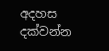අදහස දක්වන්න